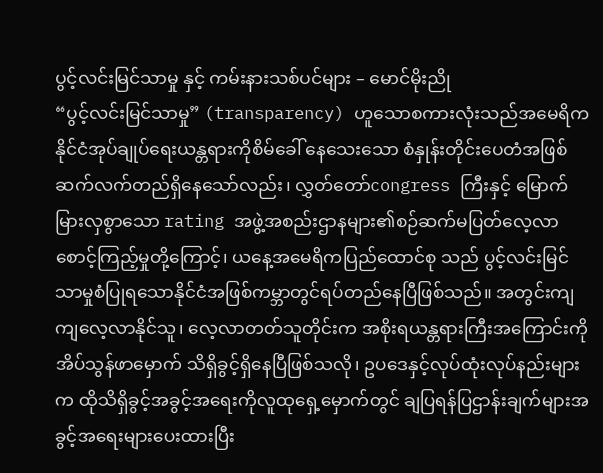ပွင့်လင်းမြင်သာမှု နှင့် ကမ်းနားသစ်ပင်များ – မောင်မိုးညို
“ပွင့်လင်းမြင်သာမှု” (transparency) ဟူသောစကားလုံးသည်အမေရိကနိုင်ငံအုပ်ချုပ်ရေးယန္တရားကိုစိမ်ခေါ် နေသေးသော စံနှုန်းတိုင်းပေတံအဖြစ်ဆက်လက်တည်ရှိနေသော်လည်း၊ လွှတ်တော်congress ကြီးနှင့် မြောက်မြားလှစွာသော rating အဖွဲ့အစည်းဌာနများ၏စဉ်ဆက်မပြတ်လေ့လာစောင့်ကြည့်မှုတို့ကြောင့်၊ ယနေ့အမေရိကပြည်ထောင်စု သည် ပွင့်လင်းမြင်သာမှုစံပြုရသောနိုင်ငံအဖြစ်ကမ္ဘာတွင်ရပ်တည်နေပြီဖြစ်သည်။ အတွင်းကျကျလေ့လာနိုင်သူ၊ လေ့လာတတ်သူတိုင်းက အစိုးရယန္တရားကြီးအကြောင်းကိုအိပ်သွန်ဖာမှောက် သိရှိခွင့်ရှိနေပြီဖြစ်သလို၊ ဥပဒေနှင့်လုပ်ထုံးလုပ်နည်းများက ထိုသိရှိခွင့်အခွင့်အရေးကိုလူထုရှေ့မှောက်တွင် ချပြရန်ပြဌာန်းချက်များအခွင့်အရေးများပေးထားပြီး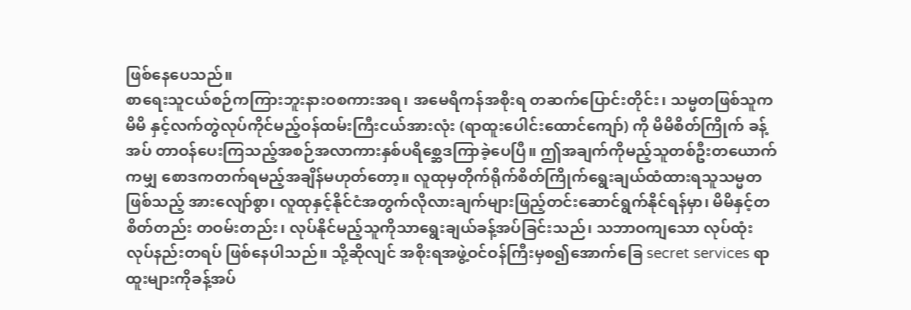ဖြစ်နေပေသည်။
စာရေးသူငယ်စဉ်ကကြားဘူးနားဝစကားအရ၊ အမေရိကန်အစိုးရ တဆက်ပြောင်းတိုင်း၊ သမ္မတဖြစ်သူကမိမိ နှင့်လက်တွဲလုပ်ကိုင်မည့်ဝန်ထမ်းကြီးငယ်အားလုံး (ရာထူးပေါင်းထောင်ကျော်) ကို မိမိစိတ်ကြိုက် ခန့်အပ် တာဝန်ပေးကြသည့်အစဉ်အလာကားနှစ်ပရိစ္ဆေဒကြာခဲ့ပေပြီ။ ဤအချက်ကိုမည့်သူတစ်ဦးတယောက် ကမျှ စောဒကတက်ရမည့်အချိန်မဟုတ်တော့။ လူထုမှတိုက်ရိုက်စိတ်ကြိုက်ရွေးချယ်ထံထားရသူသမ္မတ ဖြစ်သည့် အားလျော်စွာ၊ လူထုနှင့်နိုင်ငံအတွက်လိုလားချက်များဖြည့်တင်းဆောင်ရွက်နိုင်ရန်မှာ၊ မိမိနှင့်တစိတ်တည်း တဝမ်းတည်း၊ လုပ်နိုင်မည့်သူကိုသာရွေးချယ်ခန့်အပ်ခြင်းသည်၊ သဘာဝကျသော လုပ်ထုံးလုပ်နည်းတရပ် ဖြစ်နေပါသည်။ သို့ဆိုလျင် အစိုးရအဖွဲ့ဝင်ဝန်ကြီးမှစ၍အောက်ခြေ secret services ရာထူးများကိုခန့်အပ်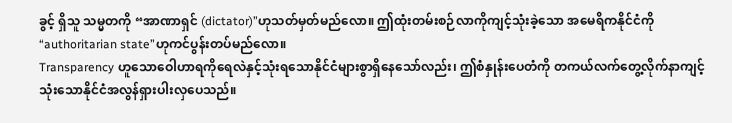ခွင့် ရှိသူ သမ္မတကို “အာဏာရှင် (dictator)”ဟုသတ်မှတ်မည်လော။ ဤထုံးတမ်းစဉ်လာကိုကျင့်သုံးခဲ့သော အမေရိကနိုင်ငံကို “authoritarian state”ဟုကင်ပွန်းတပ်မည်လော။
Transparency ဟူသောဝေါဟာရကိုရေလဲနှင့်သုံးရသောနိုင်ငံများစွာရှိနေသော်လည်း၊ ဤစံနှုန်းပေတံကို တကယ်လက်တွေ့လိုက်နာကျင့်သုံးသောနိုင်ငံအလွန်ရှားပါးလှပေသည်။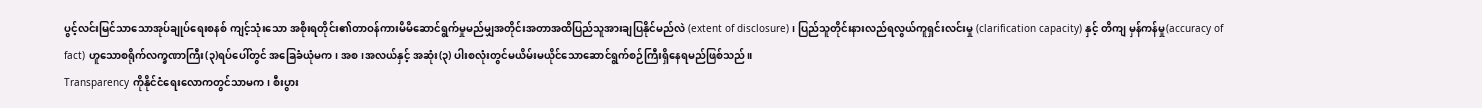ပွင့်လင်းမြင်သာသောအုပ်ချုပ်ရေးစနစ် ကျင့်သုံးသော အစိုးရတိုင်း၏တာဝန်ကားမိမိဆောင်ရွက်မှုမည်မျှအတိုင်းအတာအထိပြည်သူအားချပြနိုင်မည်လဲ (extent of disclosure)၊ ပြည်သူတိုင်းနားလည်ရလွယ်ကူရှင်းလင်းမှု (clarification capacity) နှင့် တိကျ မှန်ကန်မှု(accuracy of fact) ဟူသောစရိုက်လက္ခဏာကြီး(၃)ရပ်ပေါ်တွင် အခြေခံယုံမက၊ အစ၊အလယ်နှင့် အဆုံး(၃) ပါးစလုံးတွင်မယိမ်းမယိုင်သောဆောင်ရွက်စဉ်ကြီးရှိနေရမည်ဖြစ်သည်။
Transparency ကိုနိုင်ငံရေးလောကတွင်သာမက၊ စီးပွား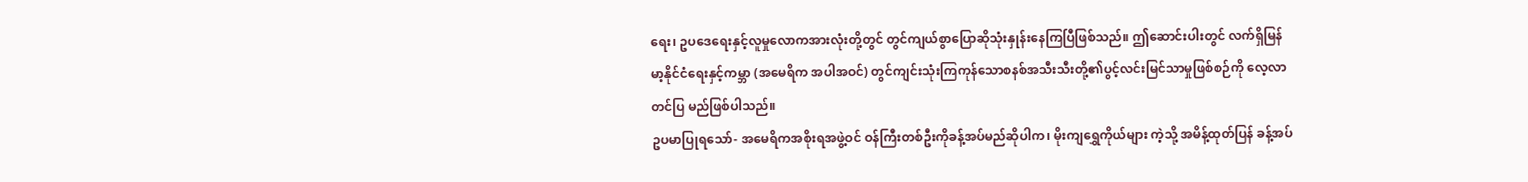ရေး၊ ဥပဒေရေးနှင့်လူမှုလောကအားလုံးတို့တွင် တွင်ကျယ်စွာပြောဆိုသုံးနှုန်းနေကြပြီဖြစ်သည်။ ဤဆောင်းပါးတွင် လက်ရှိမြန်မာ့နိုင်ငံရေးနှင့်ကမ္ဘာ (အမေရိက အပါအဝင်) တွင်ကျင်းသုံးကြကုန်သောစနစ်အသီးသီးတို့၏ပွင့်လင်းမြင်သာမှုဖြစ်စဉ်ကို လေ့လာတင်ပြ မည်ဖြစ်ပါသည်။
ဥပမာပြုရသော်- အမေရိကအစိုးရအဖွဲ့ဝင် ဝန်ကြီးတစ်ဦးကိုခန့်အပ်မည်ဆိုပါက၊ မိုးကျရွှေကိုယ်များ ကဲ့သို့ အမိန့်ထုတ်ပြန် ခန့်အပ်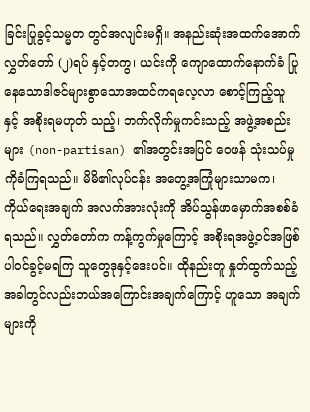ခြင်းပြုခွင့်သမ္မတ တွင်အလျင်းမရှိ။ အနည်းဆုံးအထက်အောက်လွှတ်တော် (၂)ရပ် နှင့်တကွ၊ ယင်းကို ကျောထောက်နောက်ခံ ပြုနေသောဒါဇင်များစွာသောအထင်ကရလေ့လာ စောင့်ကြည့်သူ နှင့် အစိုးရမဟုတ် သည့်၊ ဘက်လိုက်မှုကင်းသည့် အဖွဲ့အစည်းများ (non-partisan) ၏အတွင်းအပြင် ဝေဖန် သုံးသပ်မှုကိုခံကြရသည်။ မိမိ၏လုပ်ငန်း အတွေ့အကြုံများသာမက၊ ကိုယ်ရေးအချက် အလက်အားလုံးကို အိပ်သွန်ဖာမှောက်အစစ်ခံရသည်။ လွှတ်တော်က ကန့်ကွက်မှုကြောင့် အစိုးရအဖွဲ့ဝင်အဖြစ် ပါဝင်ခွင့်မရကြ သူတွေဒုနှင့်ဒေးပင်။ ထိုနည်းတူ နှုတ်ထွက်သည့်အခါတွင်လည်းဘယ်အကြောင်းအချက်ကြောင့် ဟူသော အချက်များကို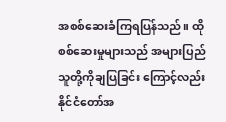အစစ်ဆေးခံကြရပြန်သည်။ ထိုစစ်ဆေးမှုများသည် အများပြည်သူတို့ကိုချပြခြင်း ကြောင့်လည်း နိုင်ငံတော်အ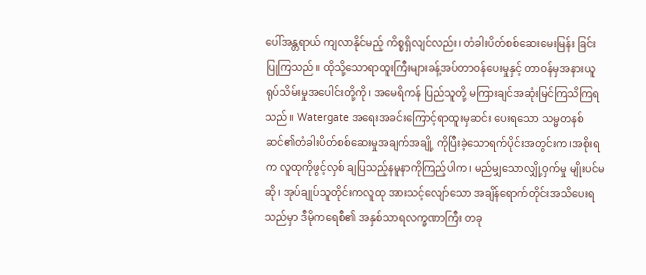ပေါ်အန္တရာယ် ကျလာနိုင်မည့် ကိစ္စရှိလျင်လည်း၊ တံခါးပိတ်စစ်ဆေးမေးမြန်း ခြင်းပြုကြသည်။ ထိုသို့သောရာထူးကြီးများခန့်အပ်တာဝန်ပေးမှုနှင့် တာဝန်မှအနားယူရုပ်သိမ်းမှုအပေါင်းတို့ကို၊ အမေရိကန် ပြည်သူတို့ မကြားချင်အဆုံးမြင်ကြသိကြရသည်။ Watergate အရေးအခင်းကြောင့်ရာထူးမှဆင်း ပေးရသော သမ္မတနစ်ဆင်၏တံခါးပိတ်စစ်ဆေးမှုအချက်အချို့ ကိုပြီးခဲ့သောရက်ပိုင်းအတွင်းက၊အစိုးရက လူထုကိုဖွင့်လှစ် ချပြသည့်နမူနာကိုကြည့်ပါက၊ မည်မျှသောလျှို့ဝှက်မှု မျိုးပင်မဆို၊ အုပ်ချုပ်သူတိုင်းကလူထု အားသင့်လျော်သော အချိန်ရောက်တိုင်းအသိပေးရသည်မှာ ဒီမိုကရေစီ၏ အနှစ်သာရလက္ခဏာကြီး တခု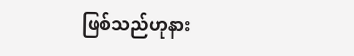ဖြစ်သည်ဟုနား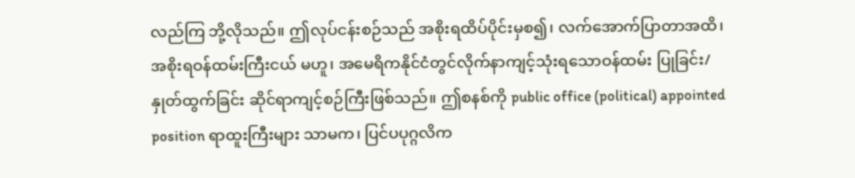လည်ကြ ဘို့လိုသည်။ ဤလုပ်ငန်းစဉ်သည် အစိုးရထိပ်ပိုင်းမှစ၍၊ လက်အောက်ပြာတာအထိ၊ အစိုးရဝန်ထမ်းကြီးငယ် မဟူ၊ အမေရိကနိုင်ငံတွင်လိုက်နာကျင့်သုံးရသောဝန်ထမ်း ပြုခြင်း/နှုတ်ထွက်ခြင်း ဆိုင်ရာကျင့်စဉ်ကြီးဖြစ်သည်။ ဤစနစ်ကို public office (political) appointed position ရာထူးကြီးများ သာမက၊ ပြင်ပပုဂ္ဂလိက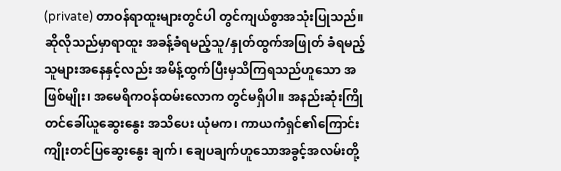(private) တာဝန်ရာထူးများတွင်ပါ တွင်ကျယ်စွာအသုံးပြုသည်။ ဆိုလိုသည်မှာရာထူး အခန့်ခံရမည့်သူ/နှုတ်ထွက်အဖြုတ် ခံရမည့်သူများအနေနှင့်လည်း အမိန့်ထွက်ပြီးမှသိကြရသည်ဟူသော အဖြစ်မျိုး၊ အမေရိကဝန်ထမ်းလောက တွင်မရှိပါ။ အနည်းဆုံးကြိုတင်ခေါ်ယူဆွေးနွေး အသိပေး ယုံမက၊ ကာယကံရှင်၏ကြောင်းကျိုးတင်ပြဆွေးနွေး ချက်၊ ချေပချက်ဟူသောအခွင့်အလမ်းတို့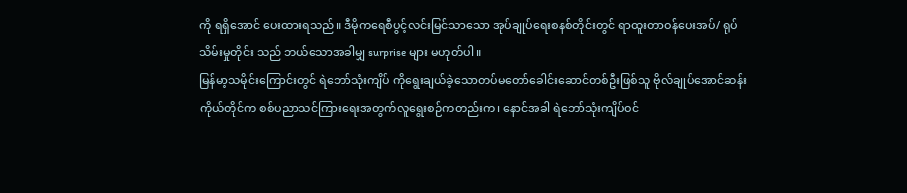ကို ရရှိအောင် ပေးထားရသည်။ ဒီမိုကရေစီပွင့်လင်းမြင်သာသော အုပ်ချုပ်ရေးစနစ်တိုင်းတွင် ရာထူးတာဝန်ပေးအပ်/ ရုပ်သိမ်းမှုတိုင်း သည် ဘယ်သောအခါမျှ surprise များ မဟုတ်ပါ။
မြန်မာ့သမိုင်းကြောင်းတွင် ရဲဘော်သုံးကျိပ် ကိုရွေးချယ်ခဲ့သောတပ်မတော်ခေါင်းဆောင်တစ်ဦးဖြစ်သူ ဗိုလ်ချုပ်အောင်ဆန်းကိုယ်တိုင်က စစ်ပညာသင်ကြားရေးအတွက်လူရွေးစဉ်ကတည်းက၊ နောင်အခါ ရဲဘော်သုံးကျိပ်ဝင်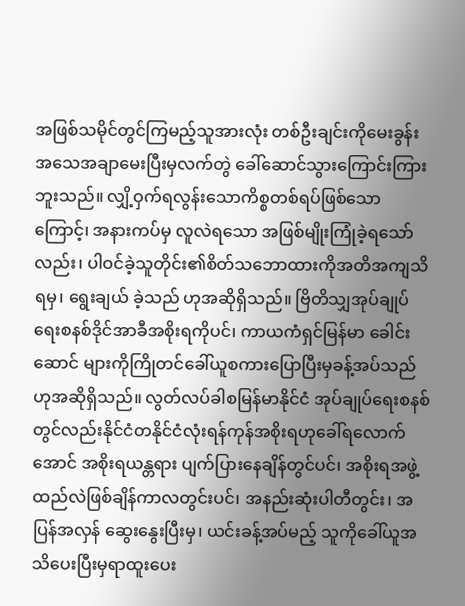အဖြစ်သမိုင်တွင်ကြမည့်သူအားလုံး တစ်ဦးချင်းကိုမေးခွန်းအသေအချာမေးပြီးမှလက်တွဲ ခေါ်ဆောင်သွားကြောင်းကြားဘူးသည်။ လျှိ့ဝှက်ရလွန်းသောကိစ္စတစ်ရပ်ဖြစ်သောကြောင့်၊ အနားကပ်မှ လူလဲရသော အဖြစ်မျိုးကြုံခဲ့ရသော်လည်း၊ ပါဝင်ခဲ့သူတိုင်း၏စိတ်သဘောထားကိုအတိအကျသိရမှ၊ ရွေးချယ် ခဲ့သည် ဟုအဆိုရှိသည်။ ဗြိတိသျှအုပ်ချုပ်ရေးစနစ်ဒိုင်အာခီအစိုးရကိုပင်၊ ကာယကံရှင်မြန်မာ ခေါင်းဆောင် များကိုကြိုတင်ခေါ်ယူစကားပြောပြီးမှခန့်အပ်သည်ဟုအဆိုရှိသည်။ လွတ်လပ်ခါစမြန်မာနိုင်ငံ အုပ်ချုပ်ရေးစနစ် တွင်လည်းနိုင်ငံတနိုင်ငံလုံးရန်ကုန်အစိုးရဟုခေါ်ရလောက်အောင် အစိုးရယန္တရား ပျက်ပြားနေချိန်တွင်ပင်၊ အစိုးရအဖွဲ့ထည်လဲဖြစ်ချိန်ကာလတွင်းပင်၊ အနည်းဆုံးပါတီတွင်း၊ အပြန်အလှန် ဆွေးနွေးပြီးမှ၊ ယင်းခန့်အပ်မည့် သူကိုခေါ်ယူအသိပေးပြီးမှရာထူးပေး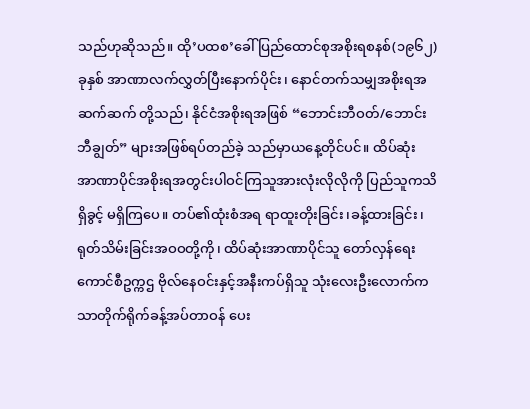သည်ဟုဆိုသည်။ ထို’ပထစ’ခေါ် ပြည်ထောင်စုအစိုးရစနစ်(၁၉၆၂)ခုနှစ် အာဏာလက်လွှတ်ပြီးနောက်ပိုင်း၊ နောင်တက်သမျှအစိုးရအဆက်ဆက် တို့သည်၊ နိုင်ငံအစိုးရအဖြစ် “ဘောင်းဘီဝတ်/ဘောင်းဘီချွတ်” များအဖြစ်ရပ်တည်ခဲ့ သည်မှာယနေ့တိုင်ပင်။ ထိပ်ဆုံး အာဏာပိုင်အစိုးရအတွင်းပါဝင်ကြသူအားလုံးလိုလိုကို ပြည်သူကသိရှိခွင့် မရှိကြပေ။ တပ်၏ထုံးစံအရ ရာထူးတိုးခြင်း၊ခန့်ထားခြင်း၊ ရုတ်သိမ်းခြင်းအဝဝတို့ကို၊ ထိပ်ဆုံးအာဏာပိုင်သူ တော်လှန်ရေးကောင်စီဥက္ကဌ ဗိုလ်နေဝင်းနှင့်အနီးကပ်ရှိသူ သုံးလေးဦးလောက်ကသာတိုက်ရိုက်ခန့်အပ်တာဝန် ပေး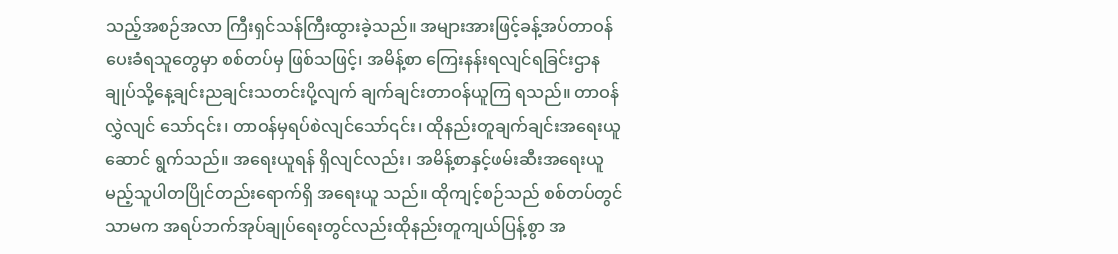သည့်အစဉ်အလာ ကြီးရှင်သန်ကြီးထွားခဲ့သည်။ အများအားဖြင့်ခန့်အပ်တာဝန်ပေးခံရသူတွေမှာ စစ်တပ်မှ ဖြစ်သဖြင့်၊ အမိန့်စာ ကြေးနန်းရလျင်ရခြင်းဌာနချုပ်သို့နေ့ချင်းညချင်းသတင်းပို့လျက် ချက်ချင်းတာဝန်ယူကြ ရသည်။ တာဝန်လွှဲလျင် သော်၎င်း၊ တာဝန်မှရပ်စဲလျင်သော်၎င်း၊ ထိုနည်းတူချက်ချင်းအရေးယူဆောင် ရွက်သည်။ အရေးယူရန် ရှိလျင်လည်း၊ အမိန့်စာနှင့်ဖမ်းဆီးအရေးယူမည့်သူပါတပြိုင်တည်းရောက်ရှိ အရေးယူ သည်။ ထိုကျင့်စဉ်သည် စစ်တပ်တွင်သာမက အရပ်ဘက်အုပ်ချုပ်ရေးတွင်လည်းထိုနည်းတူကျယ်ပြန့်စွာ အ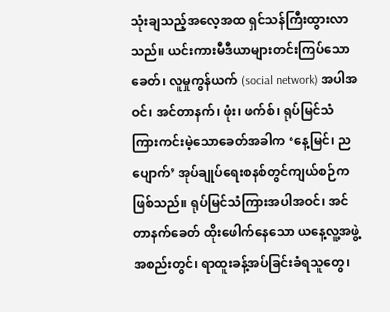သုံးချသည့်အလေ့အထ ရှင်သန်ကြီးထွားလာသည်။ ယင်းကားမီဒီယာများတင်းကြပ်သောခေတ်၊ လူမှုကွန်ယက် (social network) အပါအဝင်၊ အင်တာနက်၊ ဖုံး၊ ဖက်စ်၊ ရုပ်မြင်သံကြားကင်းမဲ့သောခေတ်အခါက ‘နေ့မြင်၊ ညပျောက်’ အုပ်ချုပ်ရေးစနစ်တွင်ကျယ်စဉ်ကဖြစ်သည်။ ရုပ်မြင်သံကြားအပါအဝင်၊ အင်တာနက်ခေတ် ထိုးဖေါက်နေသော ယနေ့လူ့အဖွဲ့အစည်းတွင်၊ ရာထူးခန့်အပ်ခြင်းခံရသူတွေ၊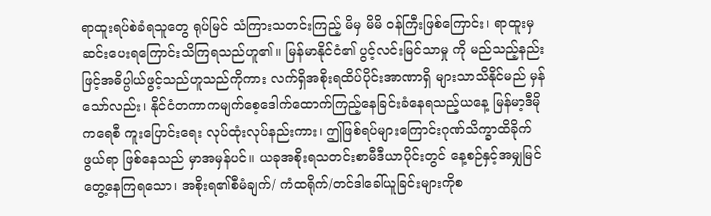ရာထူးရပ်စဲခံရသူတွေ ရုပ်မြင် သံကြားသတင်းကြည့် မိမှ မိမိ ဝန်ကြီးဖြစ်ကြောင်း၊ ရာထူးမှဆင်းပေးရကြောင်းသိကြရသည်ဟူ၏။ မြန်မာနိုင်ငံ၏ ပွင့်လင်းမြင်သာမှု ကို မည်သည့်နည်းဖြင့်အဓိပ္ပါယ်ဖွင့်သည်ဟူသည်ကိုကား လက်ရှိအစိုးရထိပ်ပိုင်းအာဏာရှိ များသာသိနိုင်မည် မှန်သော်လည်း၊ နိုင်ငံတကာကမျက်စေ့ဒေါက်ထောက်ကြည့်နေခြင်းခံနေရသည့်ယနေ့ မြန်မာ့ဒီမိုကရေစီ ကူးပြောင်းရေး လုပ်ထုံးလုပ်နည်းကား၊ ဤဖြစ်ရပ်များကြောင်းဂုဏ်သိက္ခာထိခိုက်ဖွယ်ရာ ဖြစ်နေသည် မှာအမှန်ပင်။ ယခုအစိုးရသတင်းစာမီဒီယာပိုင်းတွင် နေ့စဉ်နှင့်အမျှမြင်တွေ့နေကြရသော၊ အစိုးရ၏စီမံချက်/ ကံထရိုက်/တင်ဒါခေါ်ယူခြင်းများကိုစ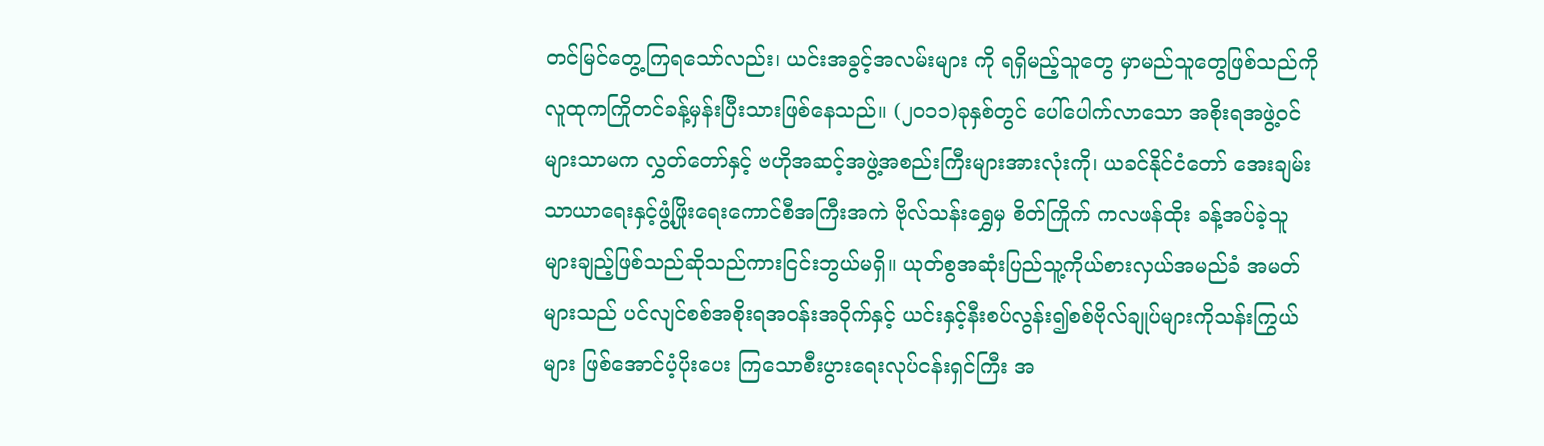တင်မြင်တွေ့ကြရသော်လည်း၊ ယင်းအခွင့်အလမ်းများ ကို ရရှိမည့်သူတွေ မှာမည်သူတွေဖြစ်သည်ကိုလူထုကကြိုတင်ခန့်မှန်းပြီးသားဖြစ်နေသည်။ (၂၀၁၁)ခုနှစ်တွင် ပေါ်ပေါက်လာသော အစိုးရအဖွဲ့ဝင်များသာမက လွှတ်တော်နှင့် ဗဟိုအဆင့်အဖွဲ့အစည်းကြီးများအားလုံးကို၊ ယခင်နိုင်ငံတော် အေးချမ်းသာယာရေးနှင့်ဖွံ့ဖြိုးရေးကောင်စီအကြီးအကဲ ဗိုလ်သန်းရွှေမှ စိတ်ကြိုက် ကလဖန်ထိုး ခန့်အပ်ခဲ့သူ များချည့်ဖြစ်သည်ဆိုသည်ကားငြင်းဘွယ်မရှိ။ ယုတ်စွအဆုံးပြည်သူ့ကိုယ်စားလှယ်အမည်ခံ အမတ်များသည် ပင်လျင်စစ်အစိုးရအဝန်းအဝိုက်နှင့် ယင်းနှင့်နီးစပ်လွန်း၍စစ်ဗိုလ်ချုပ်များကိုသန်းကြွယ်များ ဖြစ်အောင်ပံ့ပိုးပေး ကြသောစီးပွားရေးလုပ်ငန်းရှင်ကြီး အ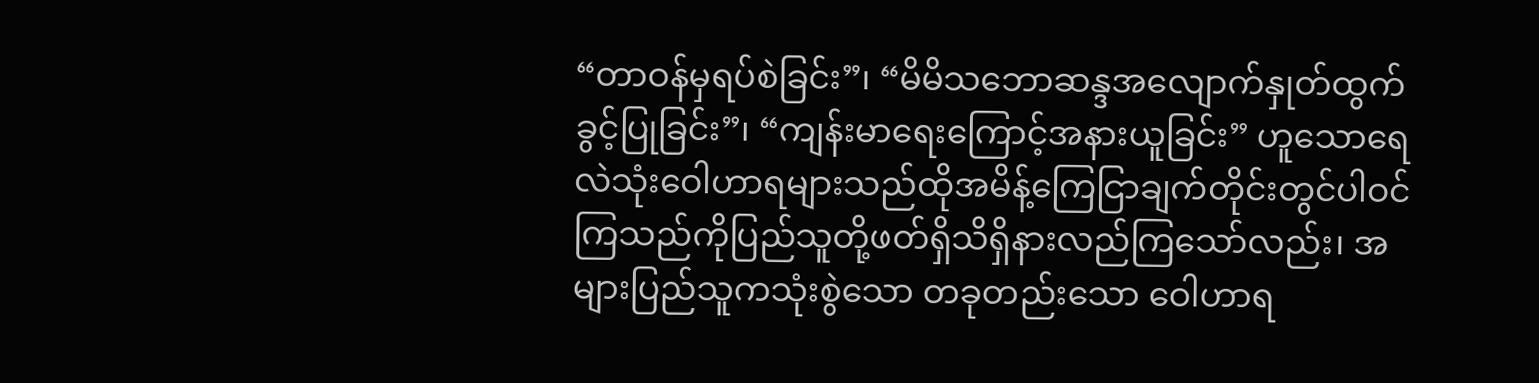“တာဝန်မှရပ်စဲခြင်း”၊ “မိမိသဘောဆန္ဒအလျောက်နှုတ်ထွက်ခွင့်ပြုခြင်း”၊ “ကျန်းမာရေးကြောင့်အနားယူခြင်း” ဟူသောရေလဲသုံးဝေါဟာရများသည်ထိုအမိန့်ကြေငြာချက်တိုင်းတွင်ပါဝင်ကြသည်ကိုပြည်သူတို့ဖတ်ရှိသိရှိနားလည်ကြသော်လည်း၊ အများပြည်သူကသုံးစွဲသော တခုတည်းသော ဝေါဟာရ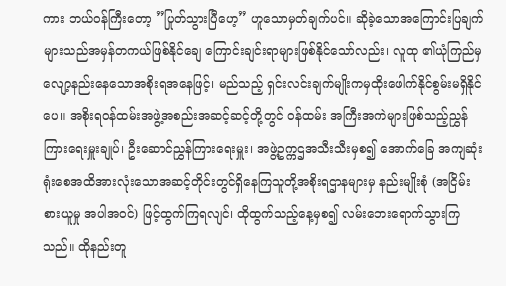ကား ဘယ်ဝန်ကြီးတော့ ”ပြုတ်သွားပြီဟေ့” ဟူသောမှတ်ချက်ပင်။ ဆိုခဲ့သောအကြောင်းပြချက်များသည်အမှန်တကယ်ဖြစ်နိုင်ချေ ကြောင်းချင်းရာများဖြစ်နိုင်သော်လည်း၊ လူထု ၏ယုံကြည်မှလျော့နည်းနေသောအစိုးရအနေဖြင့်၊ မည်သည့် ရှင်းလင်းချက်မျိုးကမှထိုးဖေါက်နိုင်စွမ်းမရှိနိုင်ပေ။ အစိုးရဝန်ထမ်းအဖွဲ့အစည်းအဆင့်ဆင့်တို့တွင် ဝန်ထမ်း အကြီးအကဲများဖြစ်သည့်ညွှန်ကြားရေးမှူးချုပ်၊ ဦးဆောင်ညွှန်ကြားရေးမှူး၊ အဖွဲ့ဥက္ကဌအသီးသီးမှစ၍ အောက်ခြေ အကျဆုံး ရုံးစေအထိအားလုံးသောအဆင့်တိုင်းတွင်ရှိနေကြသူတို့အစိုးရဌာနများမှ နည်းမျိုးစုံ (အငြိမ်းစားယူမှု အပါအဝင်) ဖြင့်ထွက်ကြရလျင်၊ ထိုထွက်သည့်နေ့မှစ၍ လမ်းဘေးရောက်သွားကြသည်။ ထိုနည်းတူ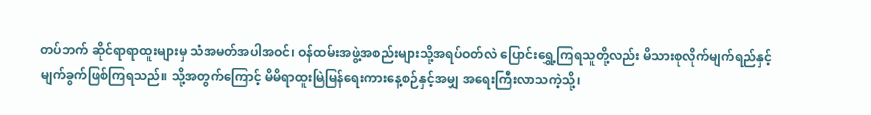တပ်ဘက် ဆိုင်ရာရာထူးများမှ သံအမတ်အပါအဝင်၊ ဝန်ထမ်းအဖွဲ့အစည်းများသို့အရပ်ဝတ်လဲ ပြောင်းရွှေ့ကြရသူတို့လည်း မိသားစုလိုက်မျက်ရည်နှင့်မျက်ခွက်ဖြစ်ကြရသည်။ သို့အတွက်ကြောင့် မိမိရာထူးမြဲမြန်ရေးကားနေ့စဉ်နှင့်အမျှ အရေးကြီးလာသကဲ့သို့၊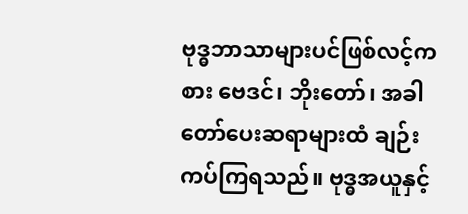ဗုဒ္ဓဘာသာများပင်ဖြစ်လင့်ကစား ဗေဒင်၊ ဘိုးတော်၊ အခါတော်ပေးဆရာများထံ ချဉ်းကပ်ကြရသည်။ ဗုဒ္ဓအယူနှင့်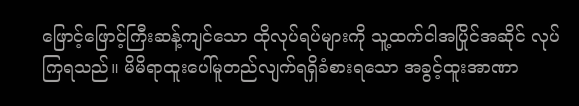ဖြောင့်ဖြောင့်ကြီးဆန့်ကျင်သော ထိုလုပ်ရပ်များကို သူ့ထက်ငါအပြိုင်အဆိုင် လုပ်ကြရသည်။ မိမိရာထူးပေါ်မူတည်လျက်ရရှိခံစားရသော အခွင့်ထူးအာဏာ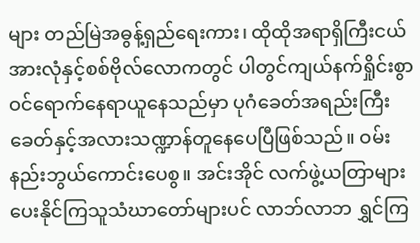များ တည်မြဲအဓွန့်ရှည်ရေးကား၊ ထိုထိုအရာရှိကြီးငယ်အားလုံနှင့်စစ်ဗိုလ်လောကတွင် ပါတွင်ကျယ်နက်ရှိုင်းစွာ ဝင်ရောက်နေရာယူနေသည်မှာ ပုဂံခေတ်အရည်းကြီးခေတ်နှင့်အလားသဏ္ဍာန်တူနေပေပြီဖြစ်သည်။ ဝမ်းနည်းဘွယ်ကောင်းပေစွ။ အင်းအိုင် လက်ဖွဲ့ယတြာများပေးနိုင်ကြသူသံဃာတော်များပင် လာဘ်လာဘ ရွှင်ကြ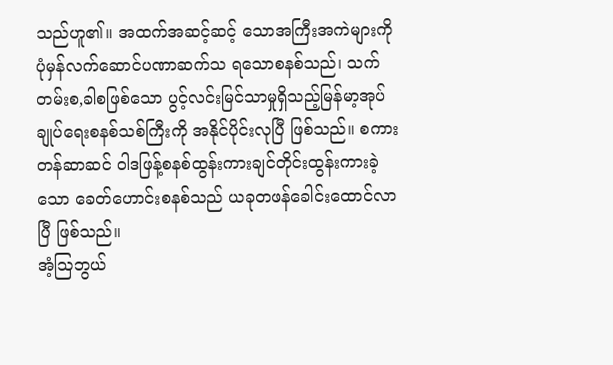သည်ဟူ၏။ အထက်အဆင့်ဆင့် သောအကြီးအကဲများကိုပုံမှန်လက်ဆောင်ပဏာဆက်သ ရသောစနစ်သည်၊ သက်တမ်းစ,ခါစဖြစ်သော ပွင့်လင်းမြင်သာမှုရှိသည့်မြန်မာ့အုပ်ချုပ်ရေးစနစ်သစ်ကြီးကို အနိုင်ပိုင်းလုပြီ ဖြစ်သည်။ စကားတန်ဆာဆင် ဝါဒဖြန့်စနစ်ထွန်းကားချင်တိုင်းထွန်းကားခဲ့သော ခေတ်ဟောင်းစနစ်သည် ယခုတဖန်ခေါင်းထောင်လာပြီ ဖြစ်သည်။
အံ့ဩဘွယ်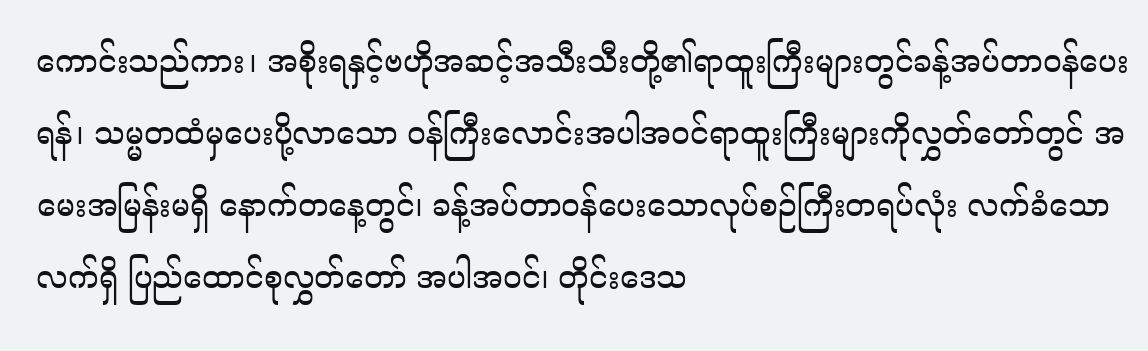ကောင်းသည်ကား၊ အစိုးရနှင့်ဗဟိုအဆင့်အသီးသီးတို့၏ရာထူးကြီးများတွင်ခန့်အပ်တာဝန်ပေးရန်၊ သမ္မတထံမှပေးပို့လာသော ဝန်ကြီးလောင်းအပါအဝင်ရာထူးကြီးများကိုလွှတ်တော်တွင် အမေးအမြန်းမရှိ နောက်တနေ့တွင်၊ ခန့်အပ်တာဝန်ပေးသောလုပ်စဉ်ကြီးတရပ်လုံး လက်ခံသောလက်ရှိ ပြည်ထောင်စုလွှတ်တော် အပါအဝင်၊ တိုင်းဒေသ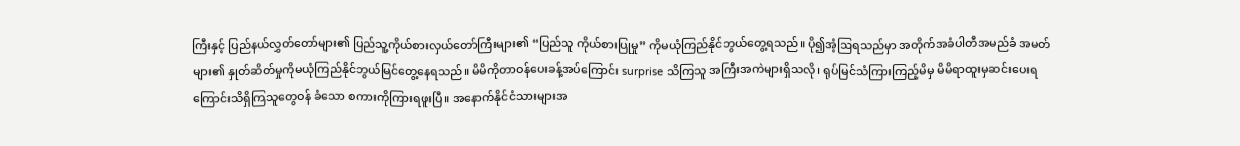ကြီးနှင့် ပြည်နယ်လွှတ်တော်များ၏ ပြည်သူ့ကိုယ်စားလှယ်တော်ကြီးများ၏ “ပြည်သူ ကိုယ်စားပြုမှု” ကိုမယုံကြည်နိုင်ဘွယ်တွေ့ရသည်။ ပို၍အံ့ဩရသည်မှာ အတိုက်အခံပါတီအမည်ခံ အမတ်များ၏ နှုတ်ဆိတ်မှုကိုမယုံကြည်နိုင်ဘွယ်မြင်တွေ့နေရသည်။ မိမိကိုတာဝန်ပေးခန့်အပ်ကြောင်း surprise သိကြသူ အကြီးအကဲများရှိသလို၊ ရုပ်မြင်သံကြားကြည့်မိမှ မိမိရာထူးမှဆင်းပေးရကြောင်းသိရှိကြသူတွေဝန် ခံသော စကားကိုကြားရဖူးပြီ။ အနောက်နိုင်ငံသားများအ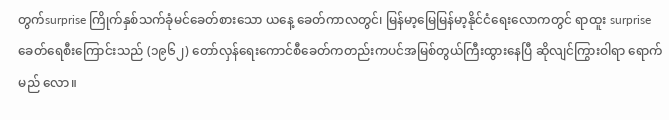တွက်surprise ကြိုက်နှစ်သက်ခုံမင်ခေတ်စားသော ယနေ့ ခေတ်ကာလတွင်၊ မြန်မာ့မြေမြန်မာ့နိုင်ငံရေးလောကတွင် ရာထူး surprise ခေတ်ရေစီးကြောင်းသည် (၁၉၆၂) တော်လှန်ရေးကောင်စီခေတ်ကတည်းကပင်အမြစ်တွယ်ကြီးထွားနေပြီ ဆိုလျင်ကြွားဝါရာ ရောက်မည် လော။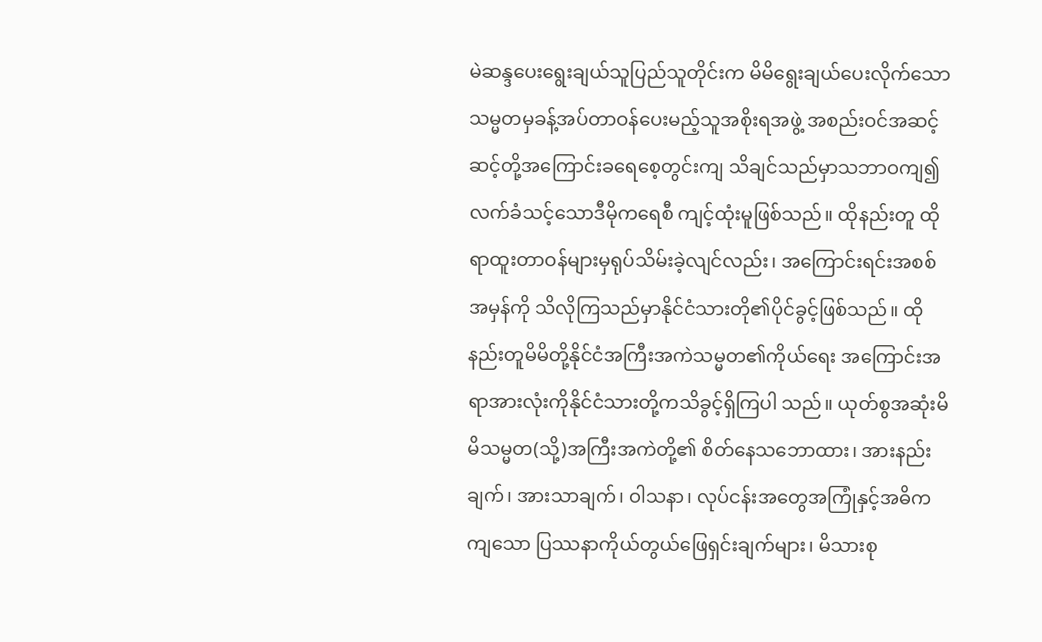မဲဆန္ဒပေးရွေးချယ်သူပြည်သူတိုင်းက မိမိရွေးချယ်ပေးလိုက်သောသမ္မတမှခန့်အပ်တာဝန်ပေးမည့်သူအစိုးရအဖွဲ့ အစည်းဝင်အဆင့်ဆင့်တို့အကြောင်းခရေစေ့တွင်းကျ သိချင်သည်မှာသဘာဝကျ၍လက်ခံသင့်သောဒီမိုကရေစီ ကျင့်ထုံးမူဖြစ်သည်။ ထိုနည်းတူ ထိုရာထူးတာဝန်များမှရုပ်သိမ်းခဲ့လျင်လည်း၊ အကြောင်းရင်းအစစ်အမှန်ကို သိလိုကြသည်မှာနိုင်ငံသားတို၏ပိုင်ခွင့်ဖြစ်သည်။ ထိုနည်းတူမိမိတို့နိုင်ငံအကြီးအကဲသမ္မတ၏ကိုယ်ရေး အကြောင်းအရာအားလုံးကိုနိုင်ငံသားတို့ကသိခွင့်ရှိကြပါ သည်။ ယုတ်စွအဆုံးမိမိသမ္မတ(သို့)အကြီးအကဲတို့၏ စိတ်နေသဘောထား၊ အားနည်းချက်၊ အားသာချက်၊ ဝါသနာ၊ လုပ်ငန်းအတွေအကြုံနှင့်အဓိကကျသော ပြဿနာကိုယ်တွယ်ဖြေရှင်းချက်များ၊ မိသားစု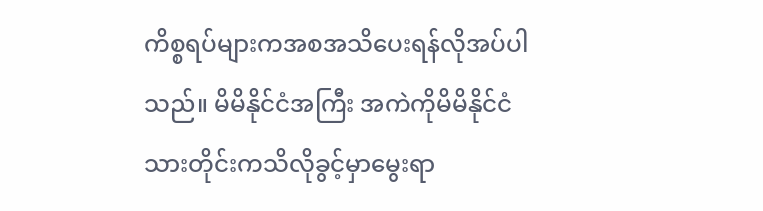ကိစ္စရပ်များကအစအသိပေးရန်လိုအပ်ပါသည်။ မိမိနိုင်ငံအကြီး အကဲကိုမိမိနိုင်ငံသားတိုင်းကသိလိုခွင့်မှာမွေးရာ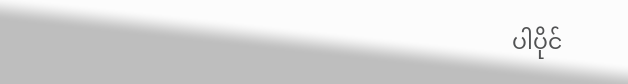ပါပိုင်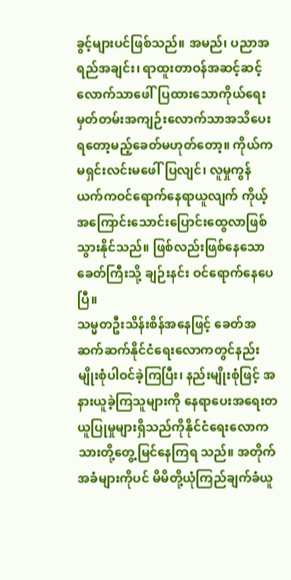ခွင့်များပင်ဖြစ်သည်။ အမည်၊ ပညာအရည်အချင်း၊ ရာထူးတာဝန်အဆင့်ဆင့်လောက်သာဖေါ်ပြထားသောကိုယ်ရေးမှတ်တမ်းအကျဉ်းလောက်သာအသိပေးရတော့မည့်ခေတ်မဟုတ်တော့။ ကိုယ်ကမရှင်းလင်းမဖေါ်ပြလျင်၊ လူမှုကွန်ယက်ကဝင်ရောက်နေရာယူလျက် ကိုယ့်အကြောင်းသောင်းပြောင်းထွေလာဖြစ်သွားနိုင်သည်။ ဖြစ်လည်းဖြစ်နေသောခေတ်ကြီးသို့ ချဉ်းနင်း ဝင်ရောက်နေပေပြီ။
သမ္မတဦးသိန်းစိန်အနေဖြင့် ခေတ်အဆက်ဆက်နိုင်ငံရေးလောကတွင်နည်းမျိုးစုံပါဝင်ခဲ့ကြပြီး၊ နည်းမျိုးစုံဖြင့် အနားယူခဲ့ကြသူများကို နေရာပေးအရေးတယူပြုမှုများရှိသည်ကိုနိုင်ငံရေးလောကသားတို့တွေ့မြင်နေကြရ သည်။ အတိုက်အခံများကိုပင် မိမိတို့ယုံကြည်ချက်ခံယူ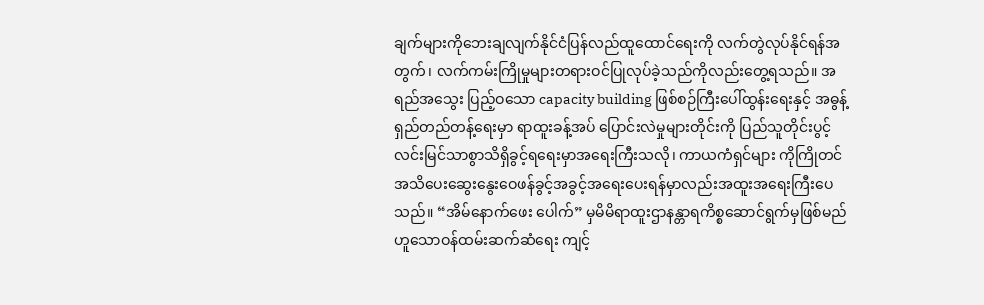ချက်များကိုဘေးချလျက်နိုင်ငံပြန်လည်ထူထောင်ရေးကို လက်တွဲလုပ်နိုင်ရန်အတွက်၊ လက်ကမ်းကြိုမှုများတရားဝင်ပြုလုပ်ခဲ့သည်ကိုလည်းတွေ့ရသည်။ အရည်အသွေး ပြည့်ဝသော capacity building ဖြစ်စဉ်ကြီးပေါ်ထွန်းရေးနှင့် အဓွန့်ရှည်တည်တန့်ရေးမှာ ရာထူးခန့်အပ် ပြောင်းလဲမှုများတိုင်းကို ပြည်သူတိုင်းပွင့်လင်းမြင်သာစွာသိရှိခွင့်ရရေးမှာအရေးကြီးသလို၊ ကာယကံရှင်များ ကိုကြိုတင်အသိပေးဆွေးနွေးဝေဖန်ခွင့်အခွင့်အရေးပေးရန်မှာလည်းအထူးအရေးကြီးပေသည်။ “အိမ်နောက်ဖေး ပေါက်” မှမိမိရာထူးဌာနန္တာရကိစ္စဆောင်ရွက်မှဖြစ်မည်ဟူသောဝန်ထမ်းဆက်ဆံရေး ကျင့်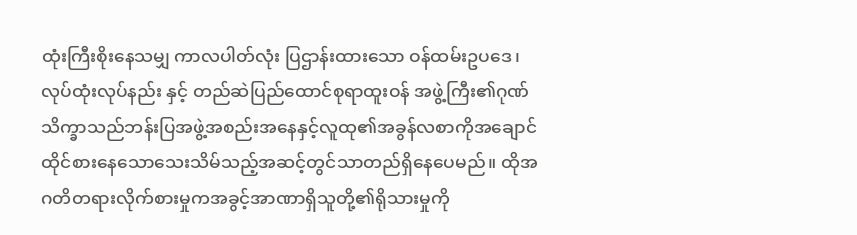ထုံးကြီးစိုးနေသမျှ ကာလပါတ်လုံး ပြဌာန်းထားသော ဝန်ထမ်းဥပဒေ၊ လုပ်ထုံးလုပ်နည်း နှင့် တည်ဆဲပြည်ထောင်စုရာထူးဝန် အဖွဲ့ကြီး၏ဂုဏ်သိက္ခာသည်ဘန်းပြအဖွဲ့အစည်းအနေနှင့်လူထု၏အခွန်လစာကိုအချောင်ထိုင်စားနေသောသေးသိမ်သည့်အဆင့်တွင်သာတည်ရှိနေပေမည်။ ထိုအဂတိတရားလိုက်စားမှုကအခွင့်အာဏာရှိသူတို့၏ရိုသားမှုကို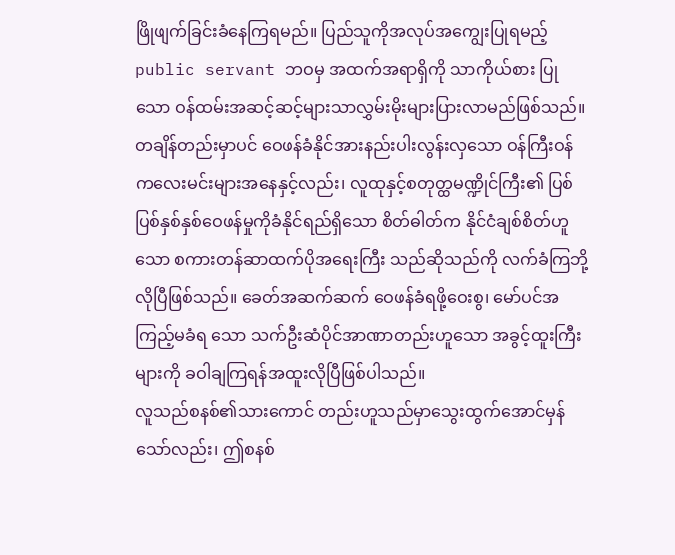ဖြိုဖျက်ခြင်းခံနေကြရမည်။ ပြည်သူကိုအလုပ်အကျွေးပြုရမည့် public servant ဘဝမှ အထက်အရာရှိကို သာကိုယ်စား ပြုသော ဝန်ထမ်းအဆင့်ဆင့်များသာလွှမ်းမိုးများပြားလာမည်ဖြစ်သည်။ တချိန်တည်းမှာပင် ဝေဖန်ခံနိုင်အားနည်းပါးလွန်းလှသော ဝန်ကြီးဝန်ကလေးမင်းများအနေနှင့်လည်း၊ လူထုနှင့်စတုတ္ထမဏ္ဍိုင်ကြီး၏ ပြစ်ပြစ်နှစ်နှစ်ဝေဖန်မှုကိုခံနိုင်ရည်ရှိသော စိတ်ဓါတ်က နိုင်ငံချစ်စိတ်ဟူသော စကားတန်ဆာထက်ပိုအရေးကြီး သည်ဆိုသည်ကို လက်ခံကြဘို့လိုပြီဖြစ်သည်။ ခေတ်အဆက်ဆက် ဝေဖန်ခံရဖို့ဝေးစွ၊ မော်ပင်အကြည့်မခံရ သော သက်ဦးဆံပိုင်အာဏာတည်းဟူသော အခွင့်ထူးကြီးများကို ခဝါချကြရန်အထူးလိုပြီဖြစ်ပါသည်။
လူသည်စနစ်၏သားကောင် တည်းဟူသည်မှာသွေးထွက်အောင်မှန်သော်လည်း၊ ဤစနစ်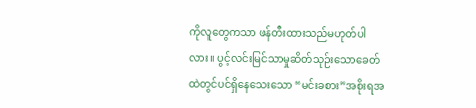ကိုလူတွေကသာ ဖန်တီးထားသည်မဟုတ်ပါလား။ ပွင့်လင်းမြင်သာမှုဆိတ်သုဉ်းသောခေတ်ထဲတွင်ပင်ရှိနေသေးသော “မင်းခစား”အစိုးရအ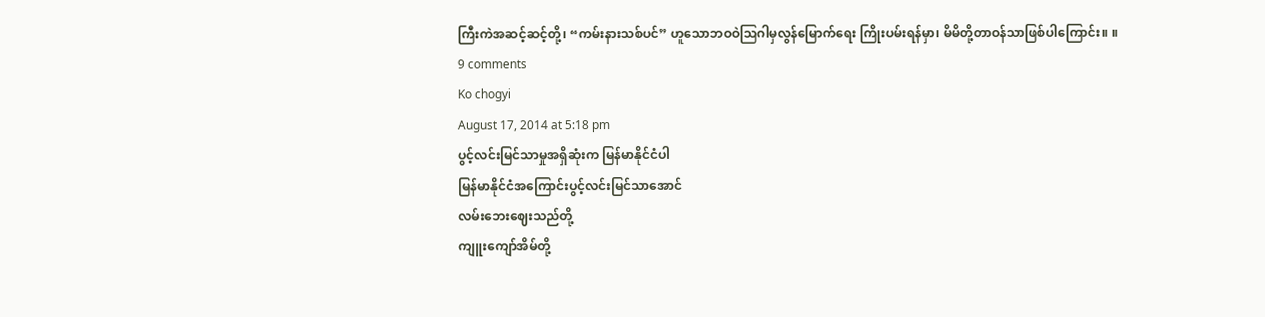ကြီးကဲအဆင့်ဆင့်တို့၊ “ကမ်းနားသစ်ပင်” ဟူသောဘဝဝဲဩဂါမှလွန်မြောက်ရေး ကြိုးပမ်းရန်မှာ၊ မိမိတို့တာဝန်သာဖြစ်ပါကြောင်း။ ။
9 comments
Ko chogyi
August 17, 2014 at 5:18 pm
ပွင့်လင်းမြင်သာမှုအရှိဆုံးက မြန်မာနိုင်ငံပါ
မြန်မာနိုင်ငံအကြောင်းပွင့်လင်းမြင်သာအောင်
လမ်းဘေးဈေးသည်တို့
ကျူးကျော်အိမ်တို့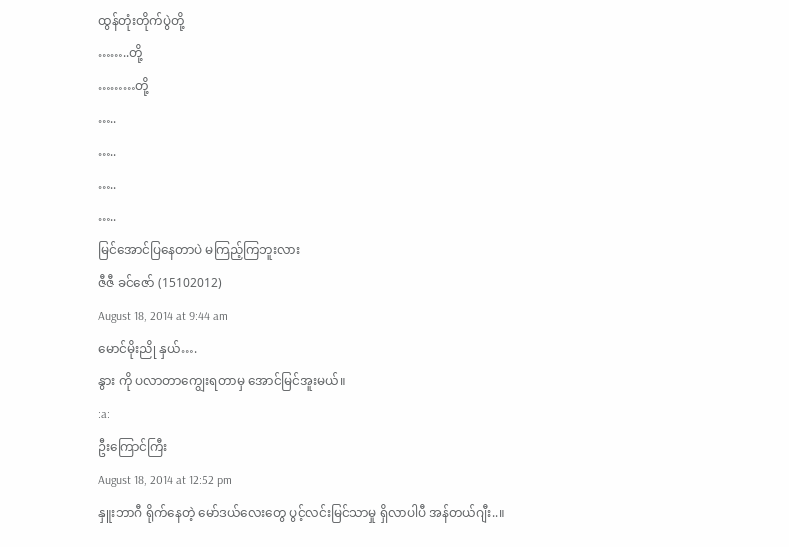ထွန်တုံးတိုက်ပွဲတို့
……..တို့
………တို့
…..
…..
…..
…..
မြင်အောင်ပြနေတာပဲ မကြည့်ကြဘူးလား
ဇီဇီ ခင်ဇော် (15102012)
August 18, 2014 at 9:44 am
မောင်မိုးညို နှယ်….
နွား ကို ပလာတာကျွေးရတာမှ အောင်မြင်အူးမယ်။
:a:
ဦးကြောင်ကြီး
August 18, 2014 at 12:52 pm
နှူးဘာဂီ ရိုက်နေတဲ့ မော်ဒယ်လေးတွေ ပွင့်လင်းမြင်သာမှု ရှိလာပါပီ အန်တယ်ဂျီး..။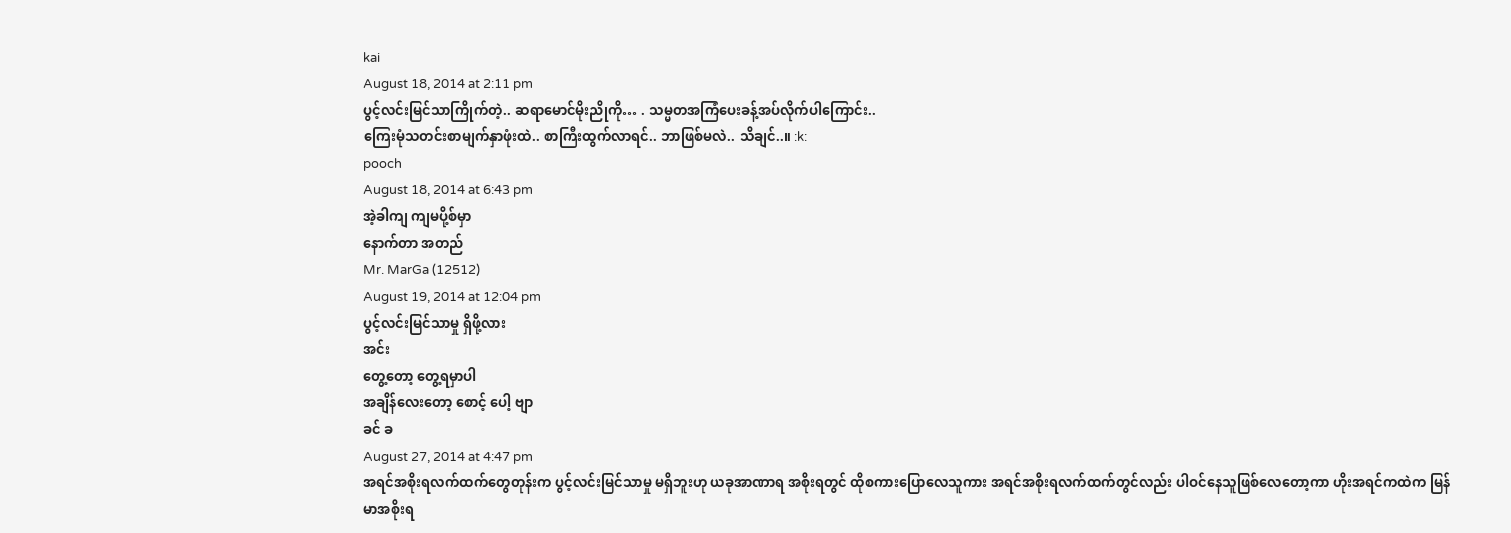kai
August 18, 2014 at 2:11 pm
ပွင့်လင်းမြင်သာကြိုက်တဲ့.. ဆရာမောင်မိုးညိုကို… . သမ္မတအကြံပေးခန့်အပ်လိုက်ပါကြောင်း..
ကြေးမုံသတင်းစာမျက်နှာဖုံးထဲ.. စာကြီးထွက်လာရင်.. ဘာဖြစ်မလဲ.. သိချင်..။ :k:
pooch
August 18, 2014 at 6:43 pm
အဲ့ခါကျ ကျမပို့စ်မှာ
နောက်တာ အတည်
Mr. MarGa (12512)
August 19, 2014 at 12:04 pm
ပွင့်လင်းမြင်သာမှု ရှိဖို့လား
အင်း
တွေ့တော့ တွေ့ရမှာပါ
အချိန်လေးတော့ စောင့် ပေါ့ ဗျာ
ခင် ခ
August 27, 2014 at 4:47 pm
အရင်အစိုးရလက်ထက်တွေတုန်းက ပွင့်လင်းမြင်သာမှု မရှိဘူးဟု ယခုအာဏာရ အစိုးရတွင် ထိုစကားပြောလေသူကား အရင်အစိုးရလက်ထက်တွင်လည်း ပါဝင်နေသူဖြစ်လေတော့ကာ ဟိုးအရင်ကထဲက မြန်မာအစိုးရ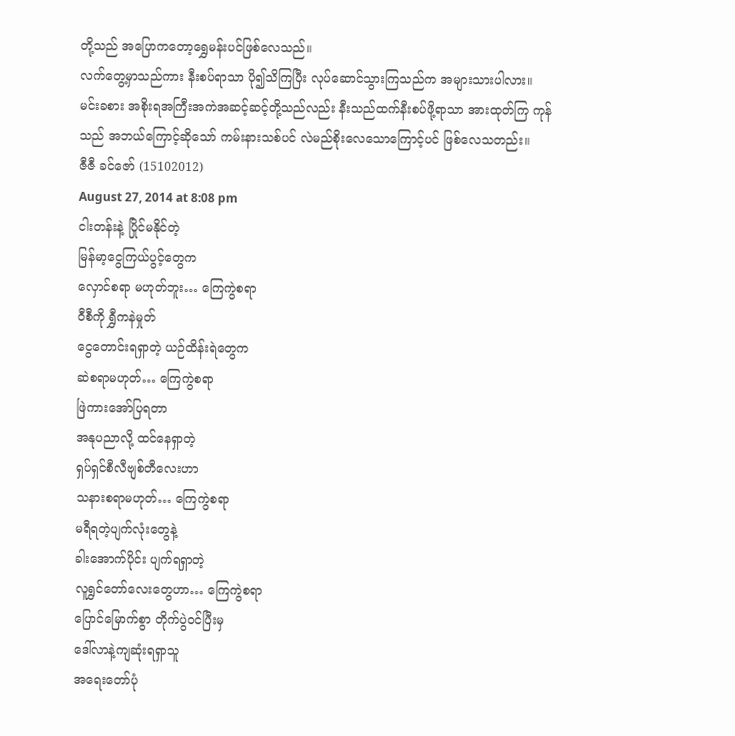တို့သည် အပြောကတော့ရွှေမန်းပင်ဖြစ်လေသည်။
လက်တွေ့မှာသည်ကား နီးစပ်ရာသာ ပို၍သိကြပြီး လုပ်ဆောင်သွားကြသည်က အများသားပါလား။
မင်းခစား အစိုးရအကြီးအကဲအဆင့်ဆင့်တို့သည်လည်း နီးသည်ထက်နီးစပ်ဖို့ရာသာ အားထုတ်ကြ ကုန်သည် အဘယ်ကြောင့်ဆိုသော် ကမ်းနားသစ်ပင် လဲမည်စိုးလေသောကြောင့်ပင် ဖြစ်လေသတည်း။
ဇီဇီ ခင်ဇော် (15102012)
August 27, 2014 at 8:08 pm
ငါးတန်းနဲ့ ပြိုင်မနိုင်တဲ့
မြန်မာ့ငွေကြယ်ပွင့်တွေက
လှောင်စရာ မဟုတ်ဘူး… ကြေကွဲစရာ
ဝီစီကို ရွှီကနဲမှုတ်
ငွေတောင်းရရှာတဲ့ ယဉ်ထိန်းရဲတွေက
ဆဲစရာမဟုတ်… ကြေကွဲစရာ
ဖြဲကားအော်ပြရတာ
အနုပညာလို့ ထင်နေရှာတဲ့
ရှပ်ရှင်စီလီဗျစ်တီလေးဟာ
သနားစရာမဟုတ်… ကြေကွဲစရာ
မရီရတဲ့ပျက်လုံးတွေနဲ့
ခါးအောက်ပိုင်း ပျက်ရရှာတဲ့
လူရွှင်တော်လေးတွေဟာ… ကြေကွဲစရာ
ပြောင်မြောက်စွာ တိုက်ပွဲဝင်ပြီးမှ
ဒေါ်လာနဲ့ကျဆုံးရရှာသူ
အရေးတော်ပုံ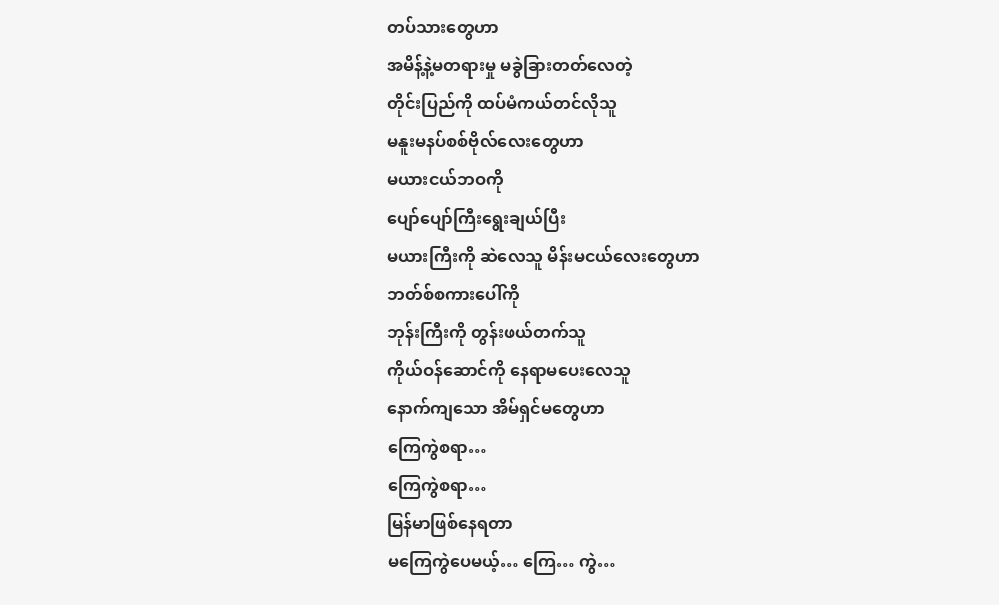တပ်သားတွေဟာ
အမိန့်နဲ့မတရားမှု မခွဲခြားတတ်လေတဲ့
တိုင်းပြည်ကို ထပ်မံကယ်တင်လိုသူ
မနူးမနပ်စစ်ဗိုလ်လေးတွေဟာ
မယားငယ်ဘဝကို
ပျော်ပျော်ကြီးရွေးချယ်ပြီး
မယားကြီးကို ဆဲလေသူ မိန်းမငယ်လေးတွေဟာ
ဘတ်စ်စကားပေါ်ကို
ဘုန်းကြီးကို တွန်းဖယ်တက်သူ
ကိုယ်ဝန်ဆောင်ကို နေရာမပေးလေသူ
နောက်ကျသော အိမ်ရှင်မတွေဟာ
ကြေကွဲစရာ…
ကြေကွဲစရာ…
မြန်မာဖြစ်နေရတာ
မကြေကွဲပေမယ့်… ကြေ… ကွဲ…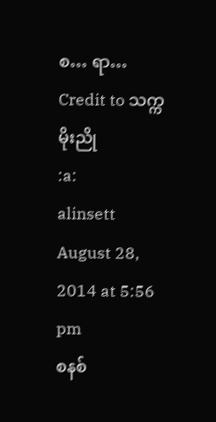စ… ရာ…
Credit to သက္က မိုးညို
:a:
alinsett
August 28, 2014 at 5:56 pm
စနစ်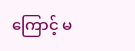ကြောင့် မ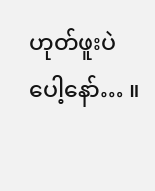ဟုတ်ဖူးပဲပေါ့နော်… ။